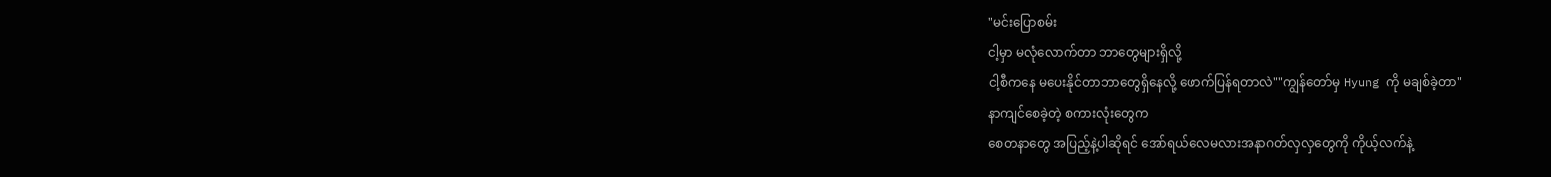"မင်းပြောစမ်း
ငါ့မှာ မလုံလောက်တာ ဘာတွေများရှိလို့
ငါ့စီကနေ မပေးနိုင်တာဘာတွေရှိနေလို့ ဖောက်ပြန်ရတာလဲ""ကျွန်တော်မှ Hyung ကို မချစ်ခဲ့တာ"
နာကျင်စေခဲ့တဲ့ စကားလုံးတွေက
စေတနာတွေ အပြည့်နဲ့ပါဆိုရင် အော်ရယ်လေမလားအနာဂတ်လှလှတွေကို ကိုယ့်လက်နဲ့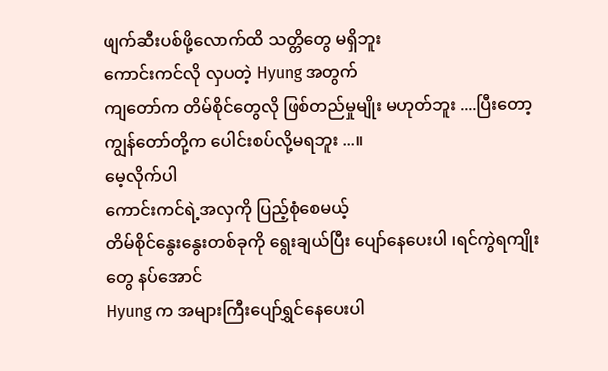ဖျက်ဆီးပစ်ဖို့လောက်ထိ သတ္တိတွေ မရှိဘူး
ကောင်းကင်လို လှပတဲ့ Hyung အတွက်
ကျတော်က တိမ်စိုင်တွေလို ဖြစ်တည်မှုမျိုး မဟုတ်ဘူး ....ပြီးတော့ ကျွန်တော်တို့က ပေါင်းစပ်လို့မရဘူး ...။
မေ့လိုက်ပါ
ကောင်းကင်ရဲ့အလှကို ပြည့်စုံစေမယ့်
တိမ်စိုင်နွေးနွေးတစ်ခုကို ရွေးချယ်ပြီး ပျော်နေပေးပါ ၊ရင်ကွဲရကျိုးတွေ နပ်အောင်
Hyung က အများကြီးပျော်ရွှင်နေပေးပါ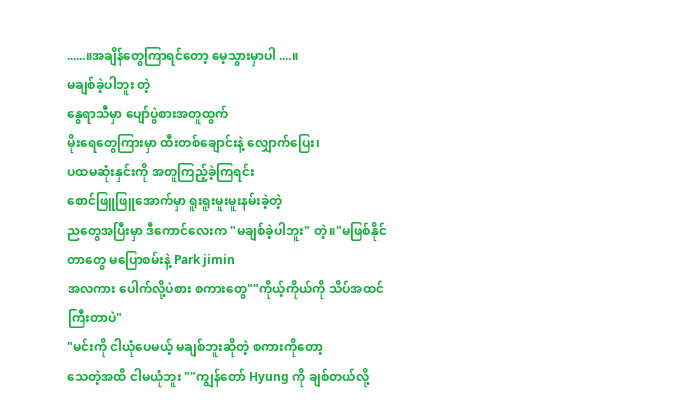......။အချိန်တွေကြာရင်တော့ မေ့သွားမှာပါ ....။
မချစ်ခဲ့ပါဘူး တဲ့
နွေရာသီမှာ ပျော်ပွဲစားအတူထွက်
မိုးရေတွေကြားမှာ ထီးတစ်ချောင်းနဲ့ လျှောက်ပြေး၊
ပထမဆုံးနှင်းကို အတူကြည့်ခဲ့ကြရင်း
စောင်ဖြူဖြူအောက်မှာ ရူးရူးမူးမူးနမ်းခဲ့တဲ့
ညတွေအပြီးမှာ ဒီကောင်လေးက "မချစ်ခဲ့ပါဘူး" တဲ့။"မဖြစ်နိုင်တာတွေ မပြောစမ်းနဲ့ Park jimin
အလကား ပေါက်လို့ပဲစား စကားတွေ""ကိုယ့်ကိုယ်ကို သိပ်အထင်ကြီးတာပဲ"
"မင်းကို ငါယုံပေမယ့် မချစ်ဘူးဆိုတဲ့ စကားကိုတော့
သေတဲ့အထိ ငါမယုံဘူး ""ကျွန်တော် Hyung ကို ချစ်တယ်လို့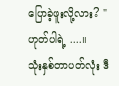ပြောခဲ့ဖူးလို့လား? "
ဟုတ်ပါရဲ့ ....။
သုံးနှစ်တာပတ်လုံး ဒီ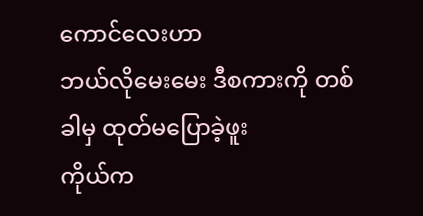ကောင်လေးဟာ
ဘယ်လိုမေးမေး ဒီစကားကို တစ်ခါမှ ထုတ်မပြောခဲ့ဖူး
ကိုယ်က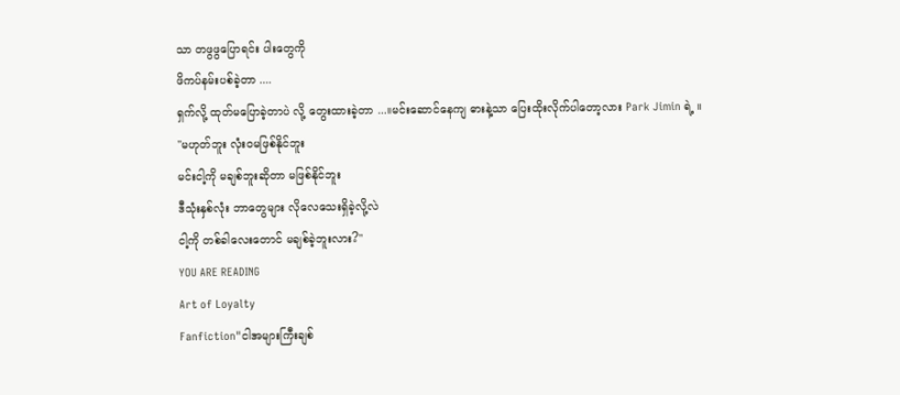သာ တဖွဖွပြောရင်း ပါးတွေကို
ဖိကပ်နမ်းပစ်ခဲ့တာ ....
ရှက်လို့ ထုတ်မပြောခဲ့တာပဲ လို့ တွေးထားခဲ့တာ ...။မင်းဆောင်နေကျ ဓားနဲ့သာ ပြေးထိုးလိုက်ပါတော့လား Park Jimin ရဲ့ ။
"မဟုတ်ဘူး လုံးဝမဖြစ်နိုင်ဘူး
မင်းငါ့ကို မချစ်ဘူးဆိုတာ မဖြစ်နိုင်ဘူး
ဒီသုံးနှစ်လုံး ဘာတွေများ လိုလေသေးရှိခဲ့လို့လဲ
ငါ့ကို တစ်ခါလေးတောင် မချစ်ခဲ့ဘူးလား?"
YOU ARE READING
Art of Loyalty
Fanfiction"ငါအများကြီးချစ်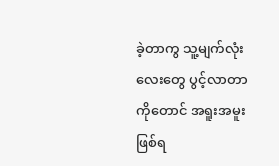ခဲ့တာကွ သူ့မျက်လုံးလေးတွေ ပွင့်လာတာကိုတောင် အရူးအမူးဖြစ်ရ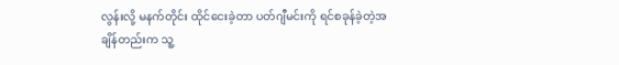လွန်းလို့ မနက်တိုင်း ထိုင်ငေးခဲ့တာ ပတ်ဂျီမင်းကို ရင်စခုန်ခဲ့တဲ့အချိန်တည်းက သူ့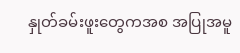နှုတ်ခမ်းဖူးတွေကအစ အပြုအမူ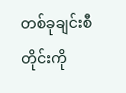တစ်ခုချင်းစီတိုင်းကို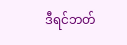ဒီရင်ဘတ်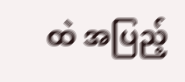ထဲ အပြည့်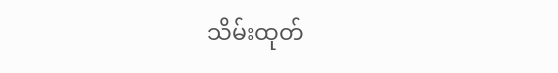သိမ်းထုတ်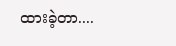ထားခဲ့တာ....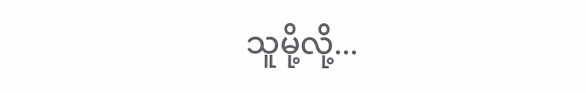သူမို့လို့...